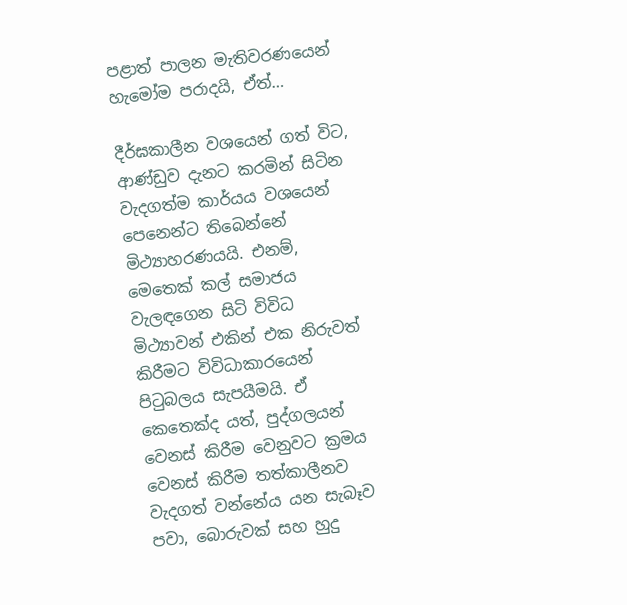පළාත් පාලන මැතිවරණයෙන් හැමෝම පරාදයි, ඒත්…

දීර්ඝකාලීන වශයෙන් ගත් විට, ආණ්ඩුව දැනට කරමින් සිටින වැදගත්ම කාර්යය වශයෙන් පෙනෙන්ට තිබෙන්නේ මිථ්‍යාහරණයයි. එනම්, මෙතෙක් කල් සමාජය වැලඳගෙන සිටි විවිධ මිථ්‍යාවන් එකින් එක නිරුවත් කිරීමට විවිධාකාරයෙන් පිටුබලය සැපයීමයි. ඒ කෙතෙක්ද යත්, පුද්ගලයන් වෙනස් කිරීම වෙනුවට ක්‍රමය වෙනස් කිරීම තත්කාලීනව වැදගත් වන්නේය යන සැබෑව පවා, බොරුවක් සහ හුදු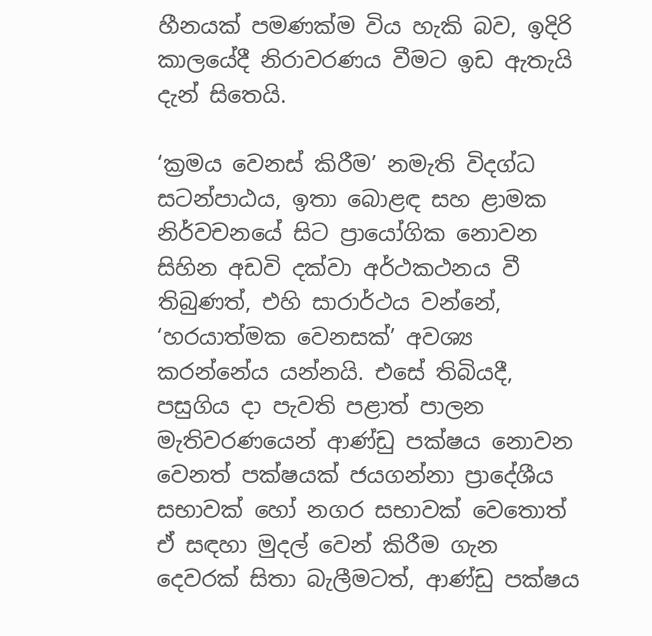හීනයක් පමණක්ම විය හැකි බව, ඉදිරි කාලයේදී නිරාවරණය වීමට ඉඩ ඇතැයි දැන් සිතෙයි.

‘ක්‍රමය වෙනස් කිරීම’ නමැති විදග්ධ සටන්පාඨය, ඉතා බොළඳ සහ ළාමක නිර්වචනයේ සිට ප්‍රායෝගික නොවන සිහින අඩවි දක්වා අර්ථකථනය වී තිබුණත්, එහි සාරාර්ථය වන්නේ, ‘හරයාත්මක වෙනසක්’ අවශ්‍ය කරන්නේය යන්නයි. එසේ තිබියදී, පසුගිය දා පැවති පළාත් පාලන මැතිවරණයෙන් ආණ්ඩු පක්ෂය නොවන වෙනත් පක්ෂයක් ජයගන්නා ප්‍රාදේශීය සභාවක් හෝ නගර සභාවක් වෙතොත් ඒ සඳහා මුදල් වෙන් කිරීම ගැන දෙවරක් සිතා බැලීමටත්, ආණ්ඩු පක්ෂය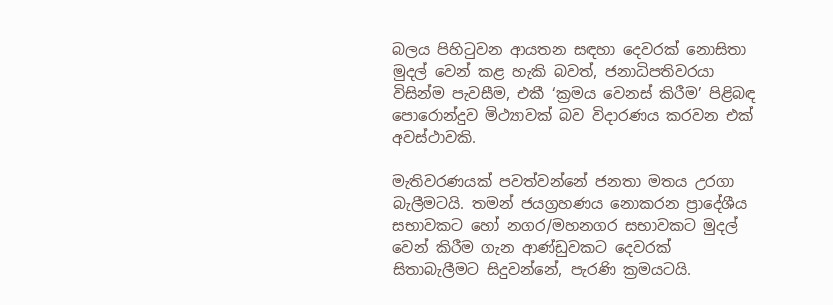බලය පිහිටුවන ආයතන සඳහා දෙවරක් නොසිතා මුදල් වෙන් කළ හැකි බවත්, ජනාධිපතිවරයා විසින්ම පැවසීම, එකී ‘ක්‍රමය වෙනස් කිරීම’ පිළිබඳ පොරොන්දුව මිථ්‍යාවක් බව විදාරණය කරවන එක් අවස්ථාවකි.

මැතිවරණයක් පවත්වන්නේ ජනතා මතය උරගා බැලීමටයි. තමන් ජයග්‍රහණය නොකරන ප්‍රාදේශීය සභාවකට හෝ නගර/මහනගර සභාවකට මුදල් වෙන් කිරීම ගැන ආණ්ඩුවකට දෙවරක් සිතාබැලීමට සිදුවන්නේ, පැරණි ක්‍රමයටයි.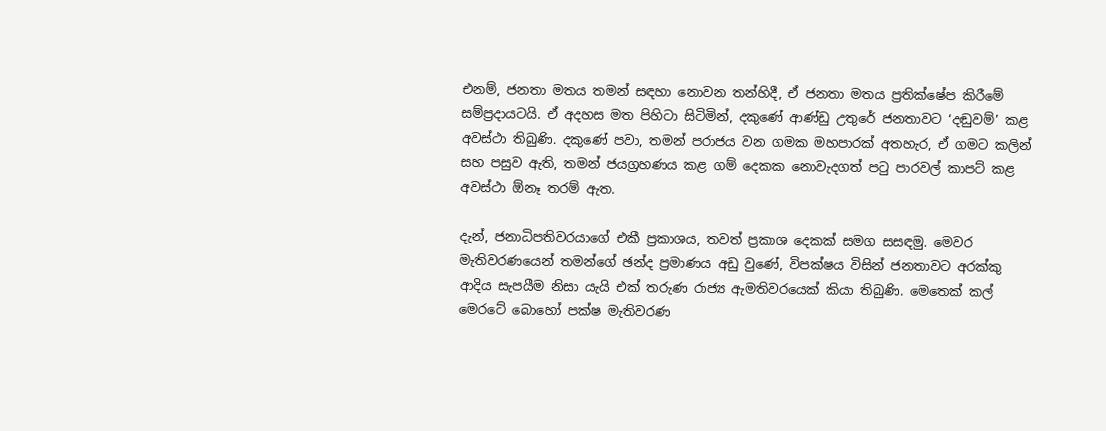එනම්, ජනතා මතය තමන් සඳහා නොවන තන්හිදී, ඒ ජනතා මතය ප්‍රතික්ෂේප කිරීමේ සම්ප්‍රදායටයි. ඒ අදහස මත පිහිටා සිටිමින්, දකුණේ ආණ්ඩු උතුරේ ජනතාවට ‘දඬුවම්’ කළ අවස්ථා තිබුණි. දකුණේ පවා, තමන් පරාජය වන ගමක මහපාරක් අතහැර, ඒ ගමට කලින් සහ පසුව ඇති, තමන් ජයග්‍රහණය කළ ගම් දෙකක නොවැදගත් පටු පාරවල් කාපට් කළ අවස්ථා ඕනෑ තරම් ඇත.

දැන්, ජනාධිපතිවරයාගේ එකී ප්‍රකාශය, තවත් ප්‍රකාශ දෙකක් සමග සසඳමු. මෙවර මැතිවරණයෙන් තමන්ගේ ඡන්ද ප්‍රමාණය අඩු වුණේ, විපක්ෂය විසින් ජනතාවට අරක්කු ආදිය සැපයීම නිසා යැයි එක් තරුණ රාජ්‍ය ඇමතිවරයෙක් කියා තිබුණි. මෙතෙක් කල් මෙරටේ බොහෝ පක්ෂ මැතිවරණ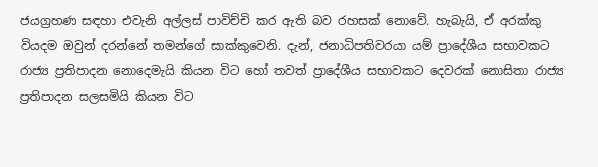ජයග්‍රහණ සඳහා එවැනි අල්ලස් පාවිච්චි කර ඇති බව රහසක් නොවේ. හැබැයි, ඒ අරක්කු වියදම ඔවුන් දරන්නේ තමන්ගේ සාක්කුවෙනි. දැන්, ජනාධිපතිවරයා යම් ප්‍රාදේශීය සභාවකට රාජ්‍ය ප්‍රතිපාදන නොදෙමැයි කියන විට හෝ තවත් ප්‍රාදේශීය සභාවකට දෙවරක් නොසිතා රාජ්‍ය ප්‍රතිපාදන සලසමියි කියන විට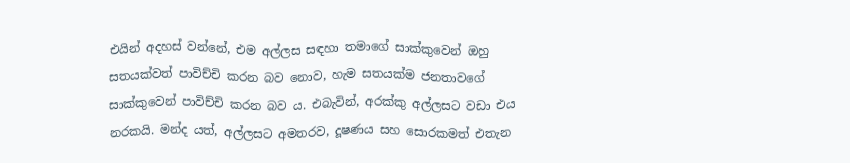එයින් අදහස් වන්නේ, එම අල්ලස සඳහා තමාගේ සාක්කුවෙන් ඔහු සතයක්වත් පාවිච්චි කරන බව නොව, හැම සතයක්ම ජනතාවගේ සාක්කුවෙන් පාවිච්චි කරන බව ය. එබැවින්, අරක්කු අල්ලසට වඩා එය නරකයි. මන්ද යත්, අල්ලසට අමතරව, දූෂණය සහ සොරකමත් එතැන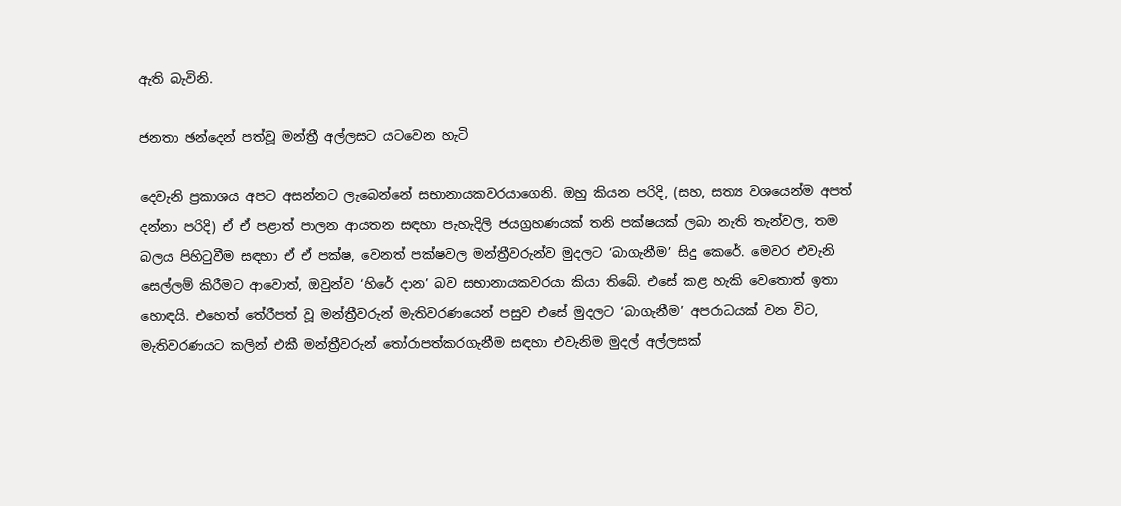ඇති බැවිනි.

ජනතා ඡන්දෙන් පත්වූ මන්ත්‍රී අල්ලසට යටවෙන හැටි

දෙවැනි ප්‍රකාශය අපට අසන්නට ලැබෙන්නේ සභානායකවරයාගෙනි. ඔහු කියන පරිදි, (සහ, සත්‍ය වශයෙන්ම අපත් දන්නා පරිදි) ඒ ඒ පළාත් පාලන ආයතන සඳහා පැහැදිලි ජයග්‍රහණයක් තනි පක්ෂයක් ලබා නැති තැන්වල, තම බලය පිහිටුවීම සඳහා ඒ ඒ පක්ෂ, වෙනත් පක්ෂවල මන්ත්‍රීවරුන්ව මුදලට ‘බාගැනීම’ සිදු කෙරේ. මෙවර එවැනි සෙල්ලම් කිරීමට ආවොත්, ඔවුන්ව ‘හිරේ දාන’ බව සභානායකවරයා කියා තිබේ. එසේ කළ හැකි වෙතොත් ඉතා හොඳයි. එහෙත් තේරීපත් වූ මන්ත්‍රීවරුන් මැතිවරණයෙන් පසුව එසේ මුදලට ‘බාගැනීම’ අපරාධයක් වන විට, මැතිවරණයට කලින් එකී මන්ත්‍රීවරුන් තෝරාපත්කරගැනීම සඳහා එවැනිම මුදල් අල්ලසක්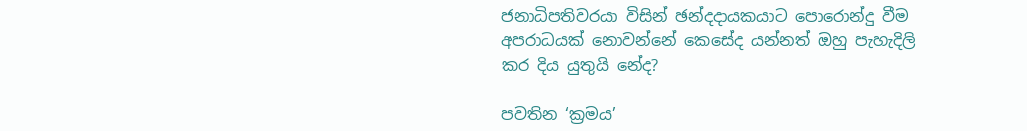ජනාධිපතිවරයා විසින් ඡන්දදායකයාට පොරොන්දු වීම අපරාධයක් නොවන්නේ කෙසේද යන්නත් ඔහු පැහැදිලි කර දිය යුතුයි නේද?

පවතින ‘ක්‍රමය’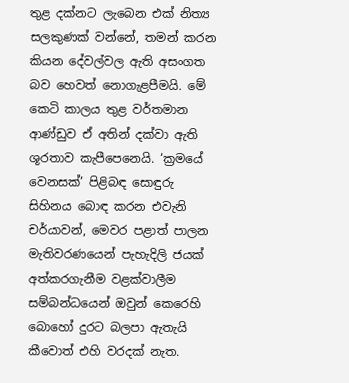තුළ දක්නට ලැබෙන එක් නිත්‍ය සලකුණක් වන්නේ, තමන් කරන කියන දේවල්වල ඇති අසංගත බව හෙවත් නොගැළපීමයි. මේ කෙටි කාලය තුළ වර්තමාන ආණ්ඩුව ඒ අතින් දක්වා ඇති ශූරතාව කැපීපෙනෙයි. ‘ක්‍රමයේ වෙනසක්’ පිළිබඳ සොඳුරු සිහිනය බොඳ කරන එවැනි චර්යාවන්, මෙවර පළාත් පාලන මැතිවරණයෙන් පැහැදිලි ජයක් අත්කරගැනීම වළක්වාලීම සම්බන්ධයෙන් ඔවුන් කෙරෙහි බොහෝ දුරට බලපා ඇතැයි කීවොත් එහි වරදක් නැත.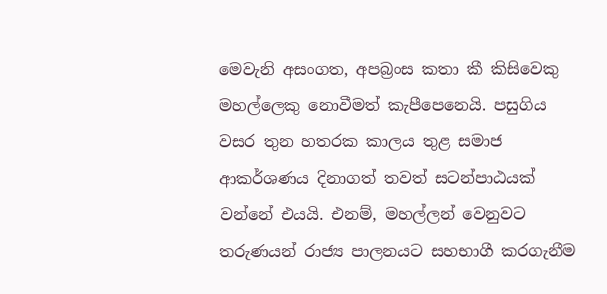මෙවැනි අසංගත, අපබ්‍රංස කතා කී කිසිවෙකු මහල්ලෙකු නොවීමත් කැපීපෙනෙයි. පසුගිය වසර තුන හතරක කාලය තුළ සමාජ ආකර්ශණය දිනාගත් තවත් සටන්පාඨයක් වන්නේ එයයි. එනම්, මහල්ලන් වෙනුවට තරුණයන් රාජ්‍ය පාලනයට සහභාගී කරගැනීම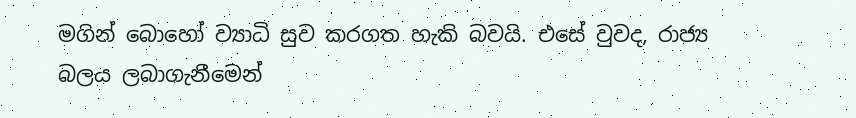මගින් බොහෝ ව්‍යාධි සුව කරගත හැකි බවයි. එසේ වුවද, රාජ්‍ය බලය ලබාගැනීමෙන්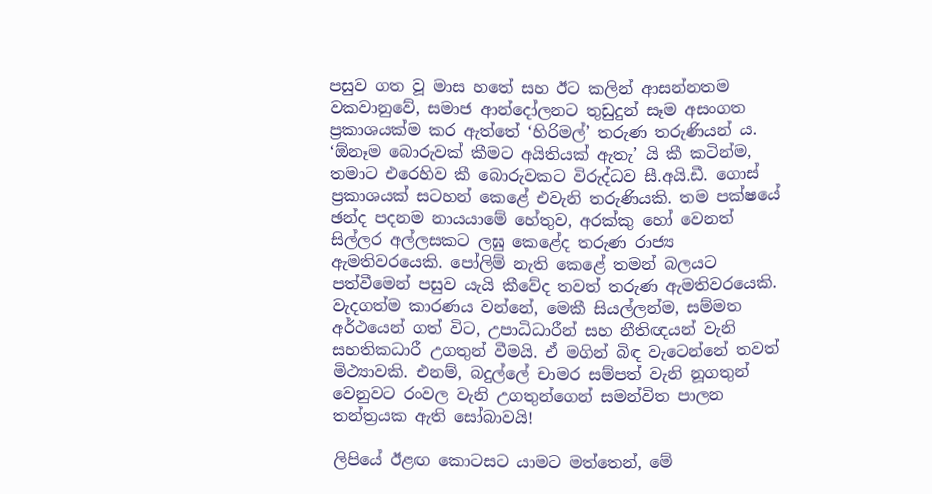පසුව ගත වූ මාස හතේ සහ ඊට කලින් ආසන්නතම වකවානුවේ, සමාජ ආන්දෝලනට තුඩුදුන් සෑම අසංගත ප්‍රකාශයක්ම කර ඇත්තේ ‘හිරිමල්’ තරුණ තරුණියන් ය. ‘ඕනෑම බොරුවක් කීමට අයිතියක් ඇතැ’ යි කී කටින්ම, තමාට එරෙහිව කී බොරුවකට විරුද්ධව සී.අයි.ඩී. ගොස් ප්‍රකාශයක් සටහන් කෙළේ එවැනි තරුණියකි. තම පක්ෂයේ ඡන්ද පදනම නායයාමේ හේතුව, අරක්කු හෝ වෙනත් සිල්ලර අල්ලසකට ලඝු කෙළේද තරුණ රාජ්‍ය ඇමතිවරයෙකි. පෝලිම් නැති කෙළේ තමන් බලයට පත්වීමෙන් පසුව යැයි කීවේද තවත් තරුණ ඇමතිවරයෙකි. වැදගත්ම කාරණය වන්නේ, මෙකී සියල්ලන්ම, සම්මත අර්ථයෙන් ගත් විට, උපාධිධාරීන් සහ නීතිඥයන් වැනි සහතිකධාරී උගතුන් වීමයි. ඒ මගින් බිඳ වැටෙන්නේ තවත් මිථ්‍යාවකි. එනම්, බදුල්ලේ චාමර සම්පත් වැනි නූගතුන් වෙනුවට රංවල වැනි උගතුන්ගෙන් සමන්විත පාලන තන්ත්‍රයක ඇති සෝබාවයි!

ලිපියේ ඊළඟ කොටසට යාමට මත්තෙන්, මේ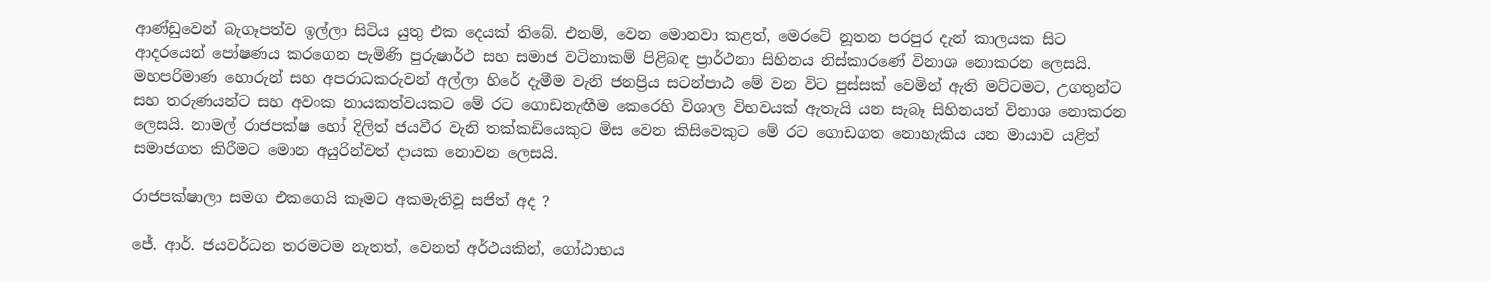ආණ්ඩුවෙන් බැගෑපත්ව ඉල්ලා සිටිය යුතු එක දෙයක් තිබේ. එනම්, වෙන මොනවා කළත්, මෙරටේ නූතන පරපුර දැන් කාලයක සිට ආදරයෙන් පෝෂණය කරගෙන පැමිණි පුරුෂාර්ථ සහ සමාජ වටිනාකම් පිළිබඳ ප්‍රාර්ථනා සිහිනය නිස්කාරණේ විනාශ නොකරන ලෙසයි. මහපරිමාණ හොරුන් සහ අපරාධකරුවන් අල්ලා හිරේ දැමීම වැනි ජනප්‍රිය සටන්පාඨ මේ වන විට පුස්සක් වෙමින් ඇති මට්ටමට, උගතුන්ට සහ තරුණයන්ට සහ අවංක නායකත්වයකට මේ රට ගොඩනැඟීම කෙරෙහි විශාල විභවයක් ඇතැයි යන සැබෑ සිහිනයත් විනාශ නොකරන ලෙසයි. නාමල් රාජපක්ෂ හෝ දිලිත් ජයවීර වැනි තක්කඩියෙකුට මිස වෙන කිසිවෙකුට මේ රට ගොඩගත නොහැකිය යන මායාව යළිත් සමාජගත කිරීමට මොන අයුරින්වත් දායක නොවන ලෙසයි.

රාජපක්ෂාලා සමග එකගෙයි කෑමට අකමැතිවූ සජිත් අද ?

ජේ. ආර්. ජයවර්ධන තරමටම නැතත්, වෙනත් අර්ථයකින්, ගෝඨාභය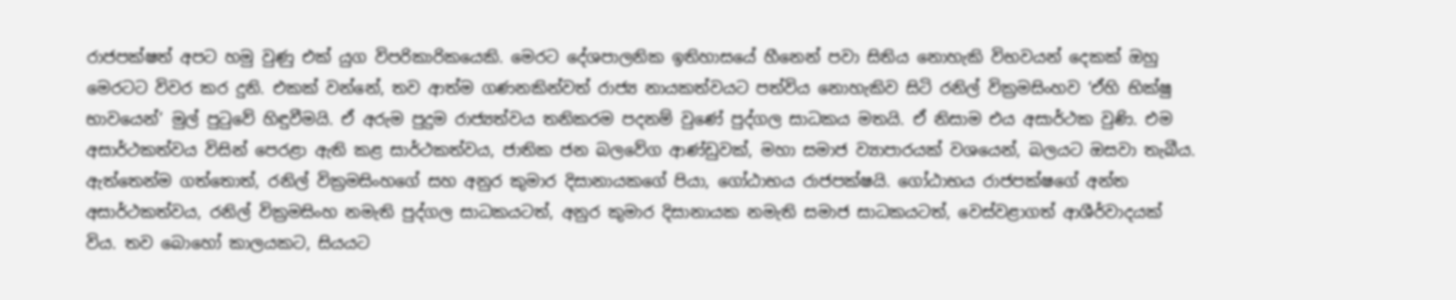රාජපක්ෂත් අපට හමු වුණු එක් යුග විපරිකාරිකයෙකි. මෙරට දේශපාලනික ඉතිහාසයේ හීනෙන් පවා සිතිය නොහැකි විභවයන් දෙකක් ඔහු මෙරටට විවර කර දුනි. එකක් වන්නේ, තව ආත්ම ගණනකින්වත් රාජ්‍ය නායකත්වයට පත්විය නොහැකිව සිටි රනිල් වික්‍රමසිංහව ‘ඒහි භික්ෂු භාවයෙන්’ මුල් පුටුවේ හිඳුවීමයි. ඒ අරුම පුදුම රාජ්‍යත්වය තනිකරම පදනම් වුණේ පුද්ගල සාධකය මතයි. ඒ නිසාම එය අසාර්ථක වුණි. එම අසාර්ථකත්වය විසින් පෙරළා ඇති කළ සාර්ථකත්වය, ජාතික ජන බලවේග ආණ්ඩුවක්, මහා සමාජ ව්‍යාපාරයක් වශයෙන්, බලයට ඔසවා තැබීය. ඇත්තෙන්ම ගත්තොත්, රනිල් වික්‍රමසිංහගේ සහ අනුර කුමාර දිසානායකගේ පියා, ගෝඨාභය රාජපක්ෂයි. ගෝඨාභය රාජපක්ෂගේ අන්ත අසාර්ථකත්වය, රනිල් වික්‍රමසිංහ නමැති පුද්ගල සාධකයටත්, අනුර කුමාර දිසානායක නමැති සමාජ සාධකයටත්, වෙස්වළාගත් ආශීර්වාදයක් විය. තව බොහෝ කාලයකට, සියයට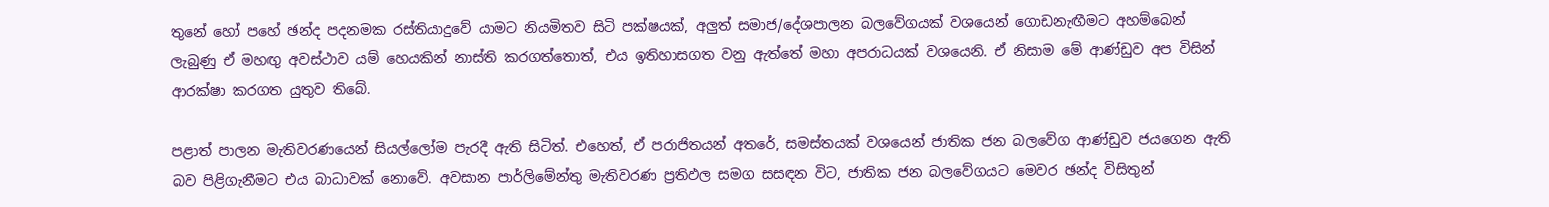තුනේ හෝ පහේ ඡන්ද පදනමක රස්තියාදුවේ යාමට නියමිතව සිටි පක්ෂයක්, අලුත් සමාජ/දේශපාලන බලවේගයක් වශයෙන් ගොඩනැඟීමට අහම්බෙන් ලැබුණු ඒ මහඟු අවස්ථාව යම් හෙයකින් නාස්ති කරගත්තොත්, එය ඉතිහාසගත වනු ඇත්තේ මහා අපරාධයක් වශයෙනි. ඒ නිසාම මේ ආණ්ඩුව අප විසින් ආරක්ෂා කරගත යුතුව තිබේ.

පළාත් පාලන මැතිවරණයෙන් සියල්ලෝම පැරදී ඇති සිටිත්. එහෙත්, ඒ පරාජිතයන් අතරේ, සමස්තයක් වශයෙන් ජාතික ජන බලවේග ආණ්ඩුව ජයගෙන ඇති බව පිළිගැනීමට එය බාධාවක් නොවේ. අවසාන පාර්ලිමේන්තු මැතිවරණ ප්‍රතිඵල සමග සසඳන විට, ජාතික ජන බලවේගයට මෙවර ඡන්ද විසිතුන්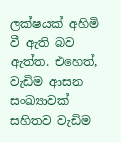ලක්ෂයක් අහිමි වී ඇති බව ඇත්ත. එහෙත්, වැඩිම ආසන සංඛ්‍යාවක් සහිතව වැඩිම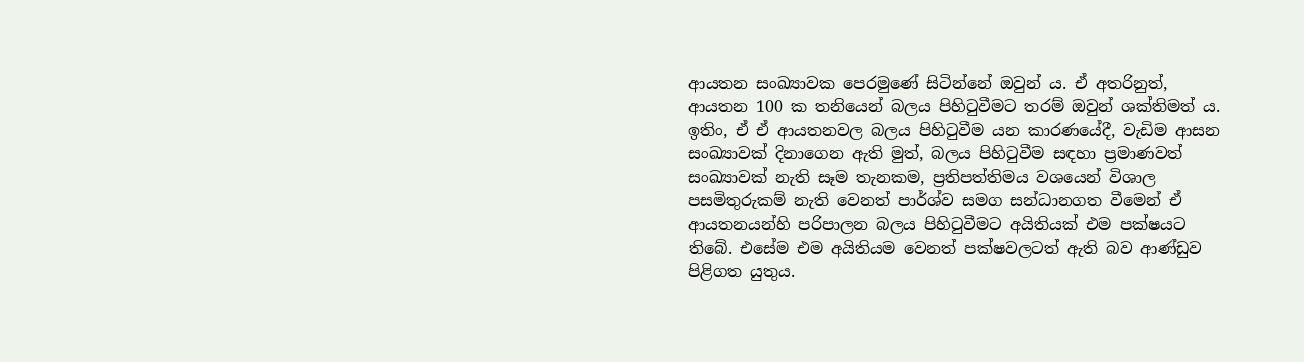ආයතන සංඛ්‍යාවක පෙරමුණේ සිටින්නේ ඔවුන් ය. ඒ අතරිනුත්, ආයතන 100 ක තනියෙන් බලය පිහිටුවීමට තරම් ඔවුන් ශක්තිමත් ය. ඉතිං, ඒ ඒ ආයතනවල බලය පිහිටුවීම යන කාරණයේදී, වැඩිම ආසන සංඛ්‍යාවක් දිනාගෙන ඇති මුත්, බලය පිහිටුවීම සඳහා ප්‍රමාණවත් සංඛ්‍යාවක් නැති සෑම තැනකම, ප්‍රතිපත්තිමය වශයෙන් විශාල පසමිතුරුකම් නැති වෙනත් පාර්ශ්ව සමග සන්ධානගත වීමෙන් ඒ ආයතනයන්හි පරිපාලන බලය පිහිටුවීමට අයිතියක් එම පක්ෂයට තිබේ. එසේම එම අයිතියම වෙනත් පක්ෂවලටත් ඇති බව ආණ්ඩුව පිළිගත යුතුය.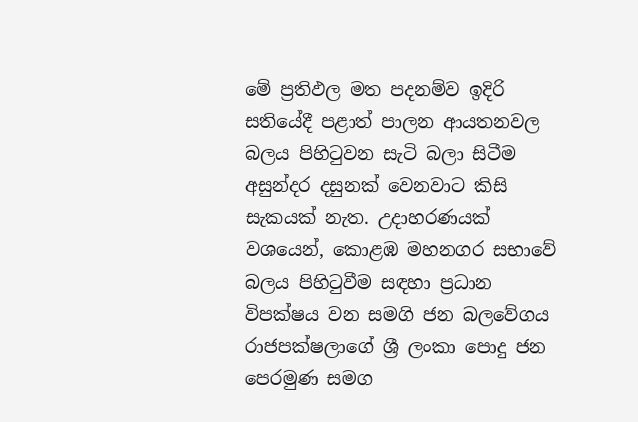මේ ප්‍රතිඵල මත පදනම්ව ඉදිරි සතියේදී පළාත් පාලන ආයතනවල බලය පිහිටුවන සැටි බලා සිටීම අසුන්දර දසුනක් වෙනවාට කිසි සැකයක් නැත. උදාහරණයක් වශයෙන්, කොළඹ මහනගර සභාවේ බලය පිහිටුවීම සඳහා ප්‍රධාන විපක්ෂය වන සමගි ජන බලවේගය රාජපක්ෂලාගේ ශ්‍රී ලංකා පොදු ජන පෙරමුණ සමග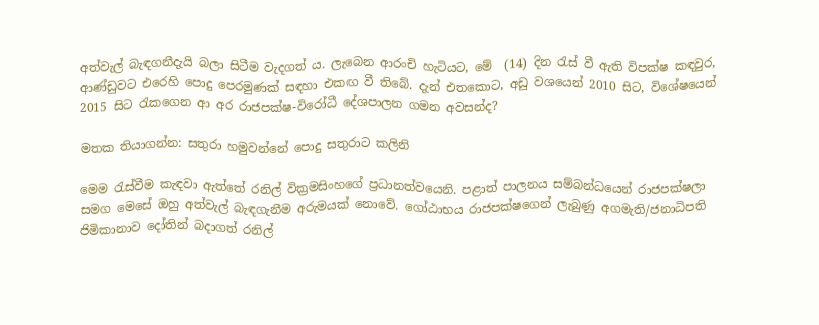අත්වැල් බැඳගනීදැයි බලා සිටීම වැදගත් ය. ලැබෙන ආරංචි හැටියට, මේ  (14) දින රැස් වී ඇති විපක්ෂ කඳවුර, ආණ්ඩුවට එරෙහි පොදු පෙරමුණක් සඳහා එකඟ වී තිබේ. දැන් එතකොට, අඩු වශයෙන් 2010 සිට, විශේෂයෙන් 2015 සිට රැකගෙන ආ අර රාජපක්ෂ-විරෝධී දේශපාලන ගමන අවසන්ද?

මතක තියාගන්න: සතුරා හමුවන්නේ පොදු සතුරාට කලිනි

මෙම රැස්වීම කැඳවා ඇත්තේ රනිල් වික්‍රමසිංහගේ ප්‍රධානත්වයෙනි. පළාත් පාලනය සම්බන්ධයෙන් රාජපක්ෂලා සමග මෙසේ ඔහු අත්වැල් බැඳගැනීම අරුමයක් නොවේ. ගෝඨාභය රාජපක්ෂගෙන් ලැබුණු අගමැති/ජනාධිපති ජිමිකානාව දෝතින් බදාගත් රනිල්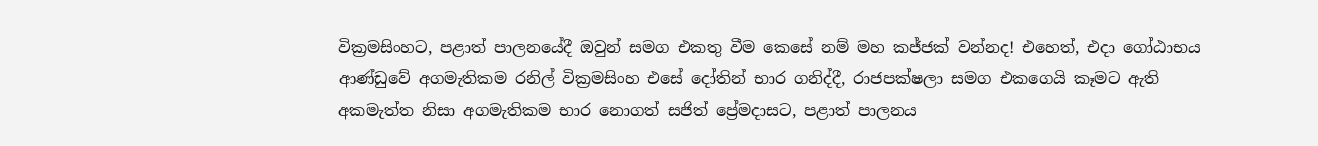වික්‍රමසිංහට, පළාත් පාලනයේදී ඔවුන් සමග එකතු වීම කෙසේ නම් මහ කජ්ජක් වන්නද! එහෙත්, එදා ගෝඨාභය ආණ්ඩුවේ අගමැතිකම රනිල් වික්‍රමසිංහ එසේ දෝතින් භාර ගනිද්දී, රාජපක්ෂලා සමග එකගෙයි කෑමට ඇති අකමැත්ත නිසා අගමැතිකම භාර නොගත් සජිත් ප්‍රේමදාසට, පළාත් පාලනය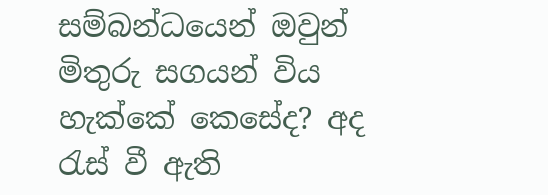සම්බන්ධයෙන් ඔවුන් මිතුරු සගයන් විය හැක්කේ කෙසේද? අද රැස් වී ඇති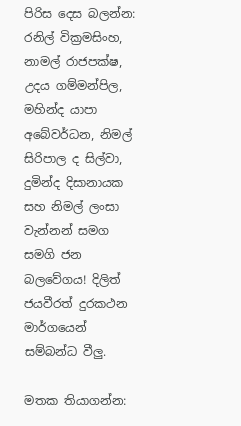පිරිස දෙස බලන්න: රනිල් වික්‍රමසිංහ, නාමල් රාජපක්ෂ, උදය ගම්මන්පිල, මහින්ද යාපා අබේවර්ධන, නිමල් සිරිපාල ද සිල්වා, දුමින්ද දිසානායක සහ නිමල් ලංසා වැන්නන් සමග සමගි ජන බලවේගය! දිලිත් ජයවීරත් දුරකථන මාර්ගයෙන් සම්බන්ධ වීලු.

මතක තියාගන්න: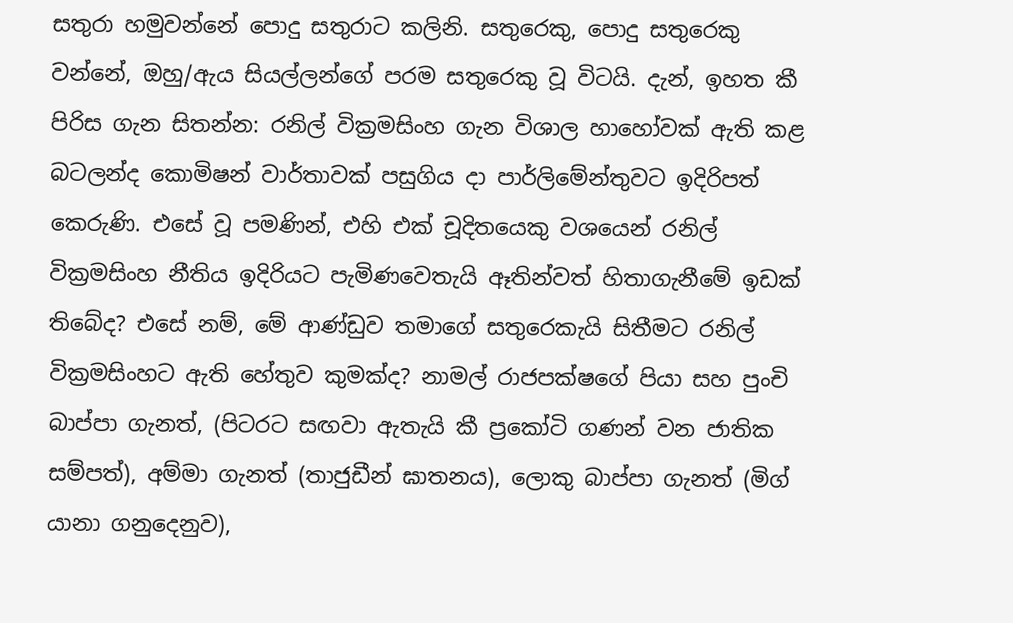සතුරා හමුවන්නේ පොදු සතුරාට කලිනි. සතුරෙකු, පොදු සතුරෙකු වන්නේ, ඔහු/ඇය සියල්ලන්ගේ පරම සතුරෙකු වූ විටයි. දැන්, ඉහත කී පිරිස ගැන සිතන්න: රනිල් වික්‍රමසිංහ ගැන විශාල හාහෝවක් ඇති කළ බටලන්ද කොමිෂන් වාර්තාවක් පසුගිය දා පාර්ලිමේන්තුවට ඉදිරිපත් කෙරුණි. එසේ වූ පමණින්, එහි එක් චූදිතයෙකු වශයෙන් රනිල් වික්‍රමසිංහ නීතිය ඉදිරියට පැමිණවෙතැයි ඈතින්වත් හිතාගැනීමේ ඉඩක් තිබේද? එසේ නම්, මේ ආණ්ඩුව තමාගේ සතුරෙකැයි සිතීමට රනිල් වික්‍රමසිංහට ඇති හේතුව කුමක්ද? නාමල් රාජපක්ෂගේ පියා සහ පුංචි බාප්පා ගැනත්, (පිටරට සඟවා ඇතැයි කී ප්‍රකෝටි ගණන් වන ජාතික සම්පත්), අම්මා ගැනත් (තාජුඩීන් ඝාතනය), ලොකු බාප්පා ගැනත් (මිග් යානා ගනුදෙනුව),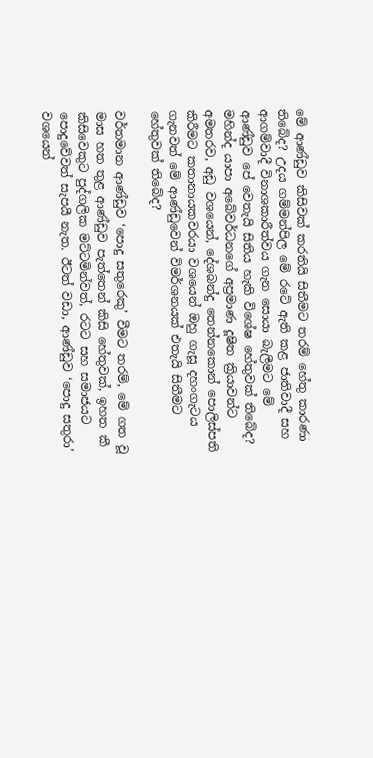මේ ආණ්ඩුව කිසිවක් කරතියි සිතීමට තරම් හේතු කාරණා තිබේද? උදය ගම්මන්පිල මේ රටේ ඇති කළ ජාතිවාදී සහ ආගම්වාදී විනාශකාරීත්වය ගැන සොයා බැලීමට මේ ආණ්ඩුව පේ වෙතැයි සිතිය හැකි විශේෂ හේතුවක් තිබේද? මහින්ද යාපා අබේවර්ධනගේ අප්‍රමාණ දූෂිත ක්‍රියාවන්ට අමතරව, අඩු වශයෙන්, දේශබන්දු තෙන්නකොන් පොලිස්පති කිරීමට කතානායකවරයා වශයෙන් ඔහු ගැසූ දහංගැටය ගැනවත් මේ ආණ්ඩුවෙන් විමර්ශනයක් එතැයි සිතීමට හේතුවක් තිබේද?

වර්තමාන ආණ්ඩුව ‘පොදු සතුරෙකු’ වීමට තරම්, මේ ගත වූ මාස හත තුළ ආණ්ඩුව පැත්තෙන් කිසි හේතුවක්, ඉහත කී කිසිවෙකුට පුද්ගලික මට්ටමින්වත්, රටට සහ සමාජයට පොදුවේවත් සැපයී නැත. ඊටත් වඩා, ආණ්ඩුව ‘පොදු සතුරා’ වශයෙන්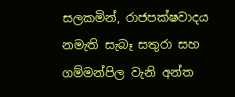සලකමින්, රාජපක්ෂවාදය නමැති සැබෑ සතුරා සහ ගම්මන්පිල වැනි අන්ත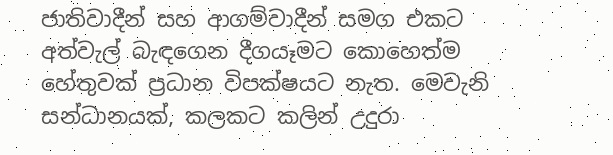ජාතිවාදීන් සහ ආගම්වාදීන් සමග එකට අත්වැල් බැඳගෙන දීගයෑමට කොහෙත්ම හේතුවක් ප්‍රධාන විපක්ෂයට නැත. මෙවැනි සන්ධානයක්, කලකට කලින් උදුරා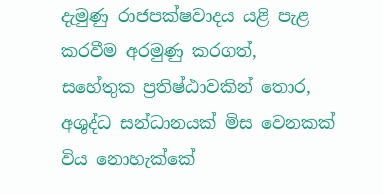දැමුණු රාජපක්ෂවාදය යළි පැළ කරවීම අරමුණු කරගත්, සහේතුක ප්‍රතිෂ්ඨාවකින් තොර, අශුද්ධ සන්ධානයක් මිස වෙනකක් විය නොහැක්කේ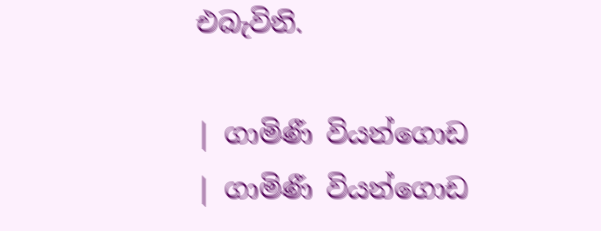එබැවිනි.

| ගාමිණී වියන්ගොඩ
| ගාමිණී වියන්ගොඩ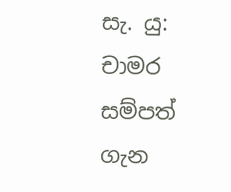සැ. යු: චාමර සම්පත් ගැන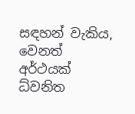සඳහන් වැකිය, වෙනත් අර්ථයක් ධ්වනිත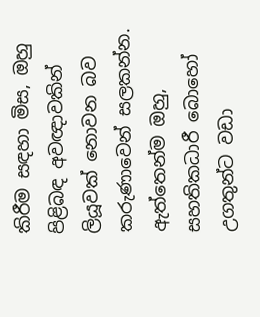කිරීම සඳහා මිස, ඔහු පිළිබඳ අවඥාවකින් ලියූවක් නොවන බව කරුණාවෙන් සලකන්න. ඇත්තෙන්ම ඔහු, සහතිකධාරී බොහෝ උගතුන්ට වඩා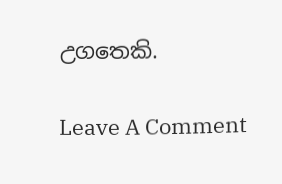උගතෙකි.

Leave A Comment